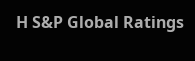Η S&P Global Ratings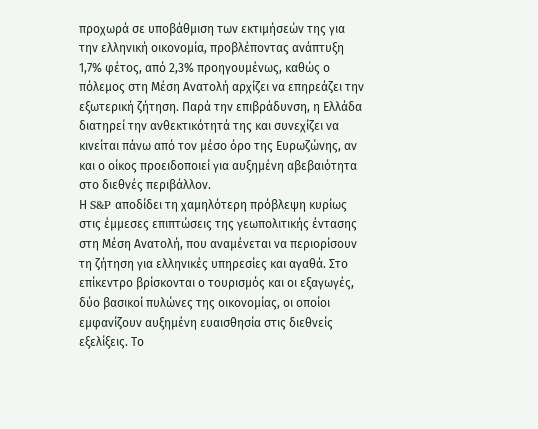προχωρά σε υποβάθμιση των εκτιμήσεών της για την ελληνική οικονομία, προβλέποντας ανάπτυξη 1,7% φέτος, από 2,3% προηγουμένως, καθώς ο πόλεμος στη Μέση Ανατολή αρχίζει να επηρεάζει την εξωτερική ζήτηση. Παρά την επιβράδυνση, η Ελλάδα διατηρεί την ανθεκτικότητά της και συνεχίζει να κινείται πάνω από τον μέσο όρο της Ευρωζώνης, αν και ο οίκος προειδοποιεί για αυξημένη αβεβαιότητα στο διεθνές περιβάλλον.
Η S&P αποδίδει τη χαμηλότερη πρόβλεψη κυρίως στις έμμεσες επιπτώσεις της γεωπολιτικής έντασης στη Μέση Ανατολή, που αναμένεται να περιορίσουν τη ζήτηση για ελληνικές υπηρεσίες και αγαθά. Στο επίκεντρο βρίσκονται ο τουρισμός και οι εξαγωγές, δύο βασικοί πυλώνες της οικονομίας, οι οποίοι εμφανίζουν αυξημένη ευαισθησία στις διεθνείς εξελίξεις. Το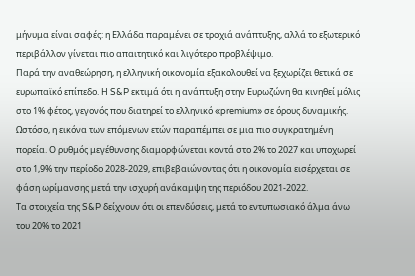μήνυμα είναι σαφές: η Ελλάδα παραμένει σε τροχιά ανάπτυξης, αλλά το εξωτερικό περιβάλλον γίνεται πιο απαιτητικό και λιγότερο προβλέψιμο.
Παρά την αναθεώρηση, η ελληνική οικονομία εξακολουθεί να ξεχωρίζει θετικά σε ευρωπαϊκό επίπεδο. Η S&P εκτιμά ότι η ανάπτυξη στην Ευρωζώνη θα κινηθεί μόλις στο 1% φέτος, γεγονός που διατηρεί το ελληνικό «premium» σε όρους δυναμικής. Ωστόσο, η εικόνα των επόμενων ετών παραπέμπει σε μια πιο συγκρατημένη πορεία. Ο ρυθμός μεγέθυνσης διαμορφώνεται κοντά στο 2% το 2027 και υποχωρεί στο 1,9% την περίοδο 2028-2029, επιβεβαιώνοντας ότι η οικονομία εισέρχεται σε φάση ωρίμανσης μετά την ισχυρή ανάκαμψη της περιόδου 2021-2022.
Τα στοιχεία της S&P δείχνουν ότι οι επενδύσεις, μετά το εντυπωσιακό άλμα άνω του 20% το 2021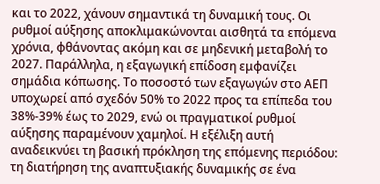και το 2022, χάνουν σημαντικά τη δυναμική τους. Οι ρυθμοί αύξησης αποκλιμακώνονται αισθητά τα επόμενα χρόνια, φθάνοντας ακόμη και σε μηδενική μεταβολή το 2027. Παράλληλα, η εξαγωγική επίδοση εμφανίζει σημάδια κόπωσης. Το ποσοστό των εξαγωγών στο ΑΕΠ υποχωρεί από σχεδόν 50% το 2022 προς τα επίπεδα του 38%-39% έως το 2029, ενώ οι πραγματικοί ρυθμοί αύξησης παραμένουν χαμηλοί. Η εξέλιξη αυτή αναδεικνύει τη βασική πρόκληση της επόμενης περιόδου: τη διατήρηση της αναπτυξιακής δυναμικής σε ένα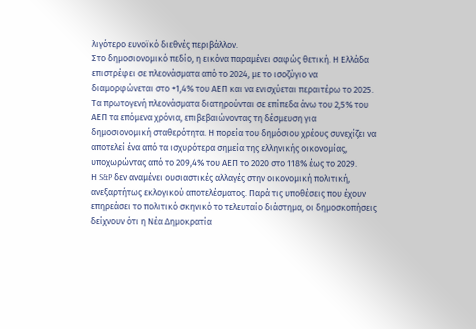λιγότερο ευνοϊκό διεθνές περιβάλλον.
Στο δημοσιονομικό πεδίο, η εικόνα παραμένει σαφώς θετική. Η Ελλάδα επιστρέφει σε πλεονάσματα από το 2024, με το ισοζύγιο να διαμορφώνεται στο +1,4% του ΑΕΠ και να ενισχύεται περαιτέρω το 2025. Τα πρωτογενή πλεονάσματα διατηρούνται σε επίπεδα άνω του 2,5% του ΑΕΠ τα επόμενα χρόνια, επιβεβαιώνοντας τη δέσμευση για δημοσιονομική σταθερότητα. Η πορεία του δημόσιου χρέους συνεχίζει να αποτελεί ένα από τα ισχυρότερα σημεία της ελληνικής οικονομίας, υποχωρώντας από το 209,4% του ΑΕΠ το 2020 στο 118% έως το 2029.
Η S&P δεν αναμένει ουσιαστικές αλλαγές στην οικονομική πολιτική, ανεξαρτήτως εκλογικού αποτελέσματος. Παρά τις υποθέσεις που έχουν επηρεάσει το πολιτικό σκηνικό το τελευταίο διάστημα, οι δημοσκοπήσεις δείχνουν ότι η Νέα Δημοκρατία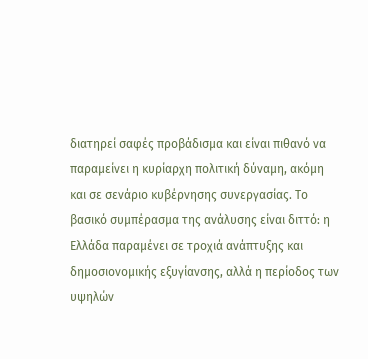διατηρεί σαφές προβάδισμα και είναι πιθανό να παραμείνει η κυρίαρχη πολιτική δύναμη, ακόμη και σε σενάριο κυβέρνησης συνεργασίας. Το βασικό συμπέρασμα της ανάλυσης είναι διττό: η Ελλάδα παραμένει σε τροχιά ανάπτυξης και δημοσιονομικής εξυγίανσης, αλλά η περίοδος των υψηλών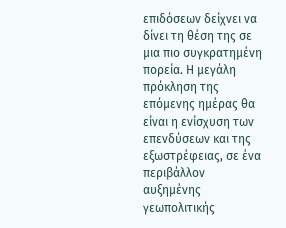επιδόσεων δείχνει να δίνει τη θέση της σε μια πιο συγκρατημένη πορεία. Η μεγάλη πρόκληση της επόμενης ημέρας θα είναι η ενίσχυση των επενδύσεων και της εξωστρέφειας, σε ένα περιβάλλον αυξημένης γεωπολιτικής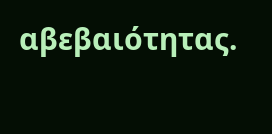αβεβαιότητας.